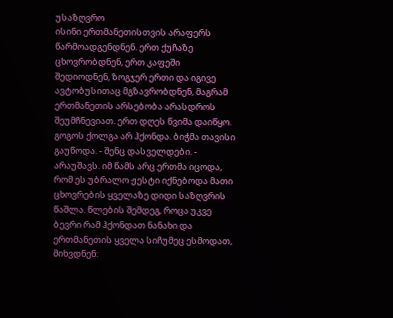უსაზღვრო
ისინი ერთმანეთისთვის არაფერს წარმოადგენდნენ. ერთ ქუჩაზე ცხოვრობდნენ, ერთ კაფეში შედიოდნენ, ზოგჯერ ერთი და იგივე ავტობუსითაც მგზავრობდნენ, მაგრამ ერთმანეთის არსებობა არასდროს შეუმჩნევიათ. ერთ დღეს წვიმა დაიწყო. გოგოს ქოლგა არ ჰქონდა. ბიჭმა თავისი გაუწოდა. - შენც დასველდები. - არაუშავს. იმ წამს არც ერთმა იცოდა, რომ ეს უბრალო ჟესტი იქნებოდა მათი ცხოვრების ყველაზე დიდი საზღვრის წაშლა. წლების შემდეგ, როცა უკვე ბევრი რამ ჰქონდათ ნანახი და ერთმანეთის ყველა სიჩუმეც ესმოდათ, მიხვდნენ: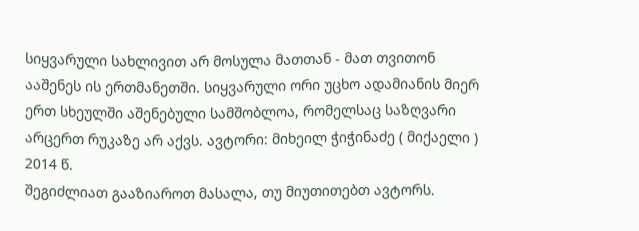სიყვარული სახლივით არ მოსულა მათთან - მათ თვითონ ააშენეს ის ერთმანეთში. სიყვარული ორი უცხო ადამიანის მიერ ერთ სხეულში აშენებული სამშობლოა, რომელსაც საზღვარი არცერთ რუკაზე არ აქვს. ავტორი: მიხეილ ჭიჭინაძე ( მიქაელი ) 2014 წ.
შეგიძლიათ გააზიაროთ მასალა, თუ მიუთითებთ ავტორს.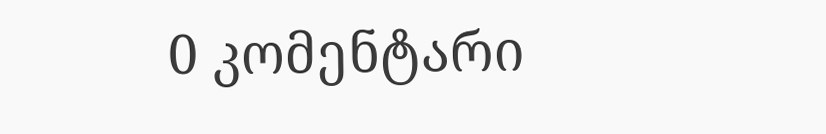0 კომენტარი